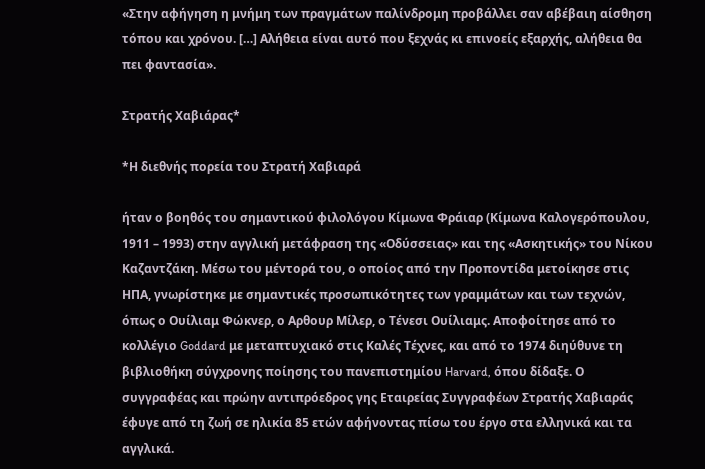«Στην αφήγηση η μνήμη των πραγμάτων παλίνδρομη προβάλλει σαν αβέβαιη αίσθηση τόπου και χρόνου. […] Αλήθεια είναι αυτό που ξεχνάς κι επινοείς εξαρχής, αλήθεια θα πει φαντασία».

Στρατής Χαβιάρας*

*Η διεθνής πορεία του Στρατή Χαβιαρά

ήταν ο βοηθός του σημαντικού φιλολόγου Κίμωνα Φράιαρ (Κίμωνα Καλογερόπουλου, 1911 – 1993) στην αγγλική μετάφραση της «Οδύσσειας» και της «Ασκητικής» του Νίκου Καζαντζάκη. Μέσω του μέντορά του, ο οποίος από την Προποντίδα μετοίκησε στις ΗΠΑ, γνωρίστηκε με σημαντικές προσωπικότητες των γραμμάτων και των τεχνών, όπως ο Ουίλιαμ Φώκνερ, ο Αρθουρ Μίλερ, ο Τένεσι Ουίλιαμς. Αποφοίτησε από το κολλέγιο Goddard με μεταπτυχιακό στις Καλές Τέχνες, και από το 1974 διηύθυνε τη βιβλιοθήκη σύγχρονης ποίησης του πανεπιστημίου Harvard, όπου δίδαξε. Ο συγγραφέας και πρώην αντιπρόεδρος γης Εταιρείας Συγγραφέων Στρατής Χαβιαράς έφυγε από τη ζωή σε ηλικία 85 ετών αφήνοντας πίσω του έργο στα ελληνικά και τα αγγλικά.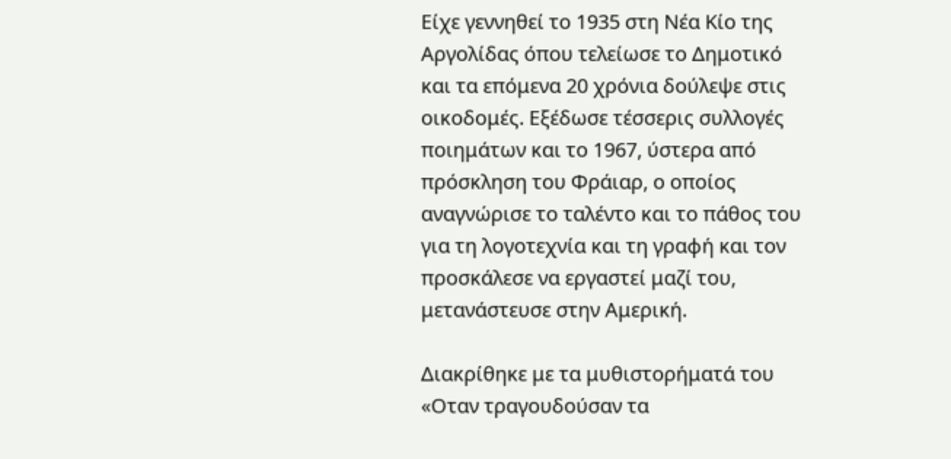Είχε γεννηθεί το 1935 στη Νέα Κίο της Αργολίδας όπου τελείωσε το Δημοτικό και τα επόμενα 20 χρόνια δούλεψε στις οικοδομές. Εξέδωσε τέσσερις συλλογές ποιημάτων και το 1967, ύστερα από πρόσκληση του Φράιαρ, ο οποίος αναγνώρισε το ταλέντο και το πάθος του για τη λογοτεχνία και τη γραφή και τον προσκάλεσε να εργαστεί μαζί του, μετανάστευσε στην Αμερική.

Διακρίθηκε με τα μυθιστορήματά του «Οταν τραγουδούσαν τα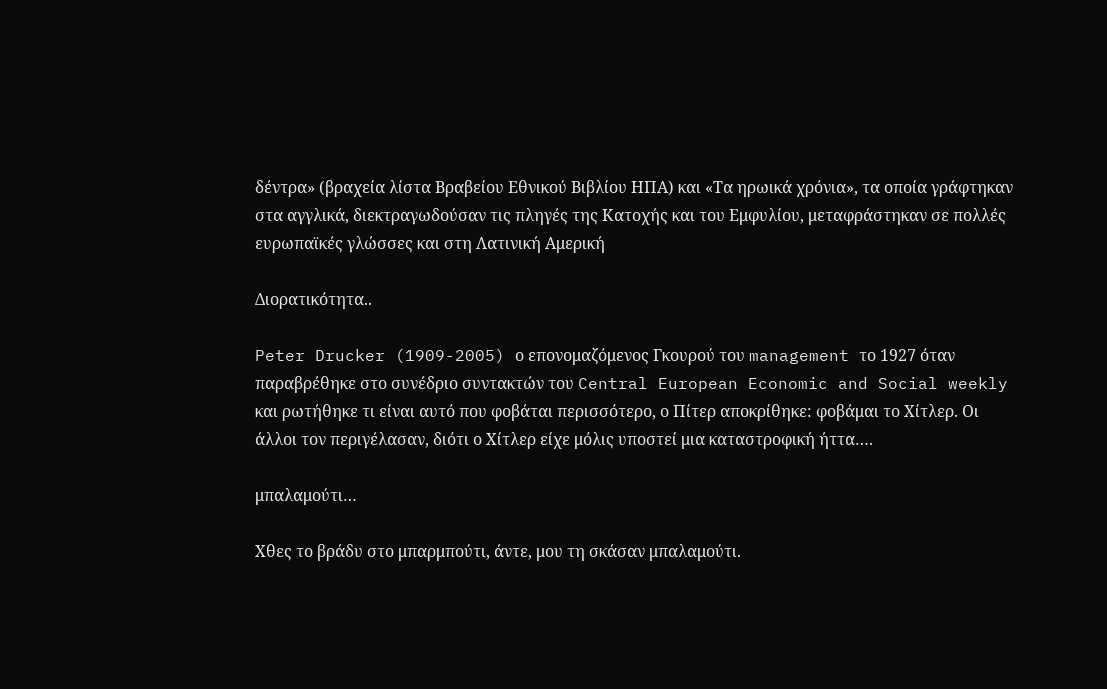δέντρα» (βραχεία λίστα Βραβείου Εθνικού Βιβλίου ΗΠΑ) και «Τα ηρωικά χρόνια», τα οποία γράφτηκαν στα αγγλικά, διεκτραγωδούσαν τις πληγές της Κατοχής και του Εμφυλίου, μεταφράστηκαν σε πολλές ευρωπαϊκές γλώσσες και στη Λατινική Αμερική

Διορατικότητα..

Peter Drucker (1909-2005) ο επονομαζόμενος Γκουρού του management το 1927 όταν παραβρέθηκε στο συνέδριο συντακτών του Central European Economic and Social weekly και ρωτήθηκε τι είναι αυτό που φοβάται περισσότερο, ο Πίτερ αποκρίθηκε: φοβάμαι το Χίτλερ. Οι άλλοι τον περιγέλασαν, διότι ο Χίτλερ είχε μόλις υποστεί μια καταστροφική ήττα….

μπαλαμούτι…

Χθες το βράδυ στο μπαρμπούτι, άντε, μου τη σκάσαν μπαλαμούτι.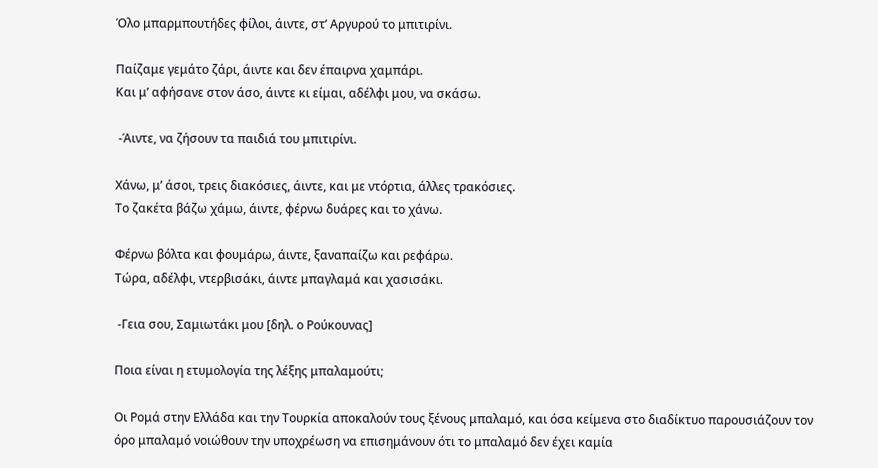Όλο μπαρμπουτήδες φίλοι, άιντε, στ’ Αργυρού το μπιτιρίνι.

Παίζαμε γεμάτο ζάρι, άιντε και δεν έπαιρνα χαμπάρι.
Και μ’ αφήσανε στον άσο, άιντε κι είμαι, αδέλφι μου, να σκάσω.

 -Άιντε, να ζήσουν τα παιδιά του μπιτιρίνι.

Χάνω, μ’ άσοι, τρεις διακόσιες, άιντε, και με ντόρτια, άλλες τρακόσιες.
Το ζακέτα βάζω χάμω, άιντε, φέρνω δυάρες και το χάνω.

Φέρνω βόλτα και φουμάρω, άιντε, ξαναπαίζω και ρεφάρω.
Τώρα, αδέλφι, ντερβισάκι, άιντε μπαγλαμά και χασισάκι.

 -Γεια σου, Σαμιωτάκι μου [δηλ. ο Ρούκουνας]

Ποια είναι η ετυμολογία της λέξης μπαλαμούτι;

Οι Ρομά στην Ελλάδα και την Τουρκία αποκαλούν τους ξένους μπαλαμό, και όσα κείμενα στο διαδίκτυο παρουσιάζουν τον όρο μπαλαμό νοιώθουν την υποχρέωση να επισημάνουν ότι το μπαλαμό δεν έχει καμία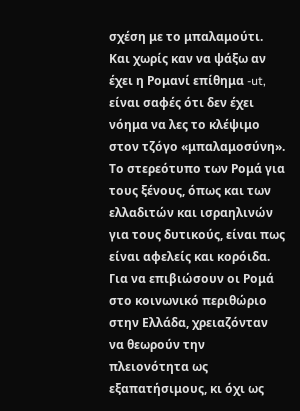σχέση με το μπαλαμούτι. Και χωρίς καν να ψάξω αν έχει η Ρομανί επίθημα -ut, είναι σαφές ότι δεν έχει νόημα να λες το κλέψιμο στον τζόγο «μπαλαμοσύνη». Το στερεότυπο των Ρομά για τους ξένους, όπως και των ελλαδιτών και ισραηλινών για τους δυτικούς, είναι πως είναι αφελείς και κορόιδα. Για να επιβιώσουν οι Ρομά στο κοινωνικό περιθώριο στην Ελλάδα, χρειαζόνταν να θεωρούν την πλειονότητα ως εξαπατήσιμους, κι όχι ως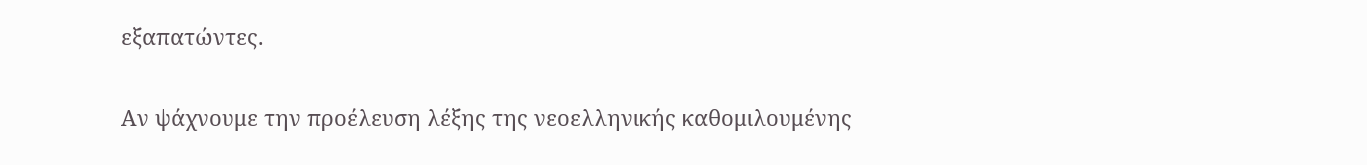εξαπατώντες.

Αν ψάχνουμε την προέλευση λέξης της νεοελληνικής καθομιλουμένης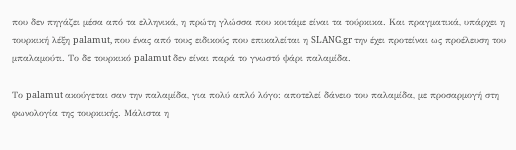που δεν πηγάζει μέσα από τα ελληνικά, η πρώτη γλώσσα που κοιτάμε είναι τα τούρκικα. Και πραγματικά, υπάρχει η τουρκική λέξη palamut, που ένας από τους ειδικούς που επικαλείται η SLANG.gr την έχει προτείναι ως προέλευση του μπαλαμούτι. Το δε τουρκικό palamut δεν είναι παρά το γνωστό ψάρι παλαμίδα.

Το palamut ακούγεται σαν την παλαμίδα, για πολύ απλό λόγο: αποτελεί δάνειο του παλαμίδα, με προσαρμογή στη φωνολογία της τουρκικής. Μάλιστα η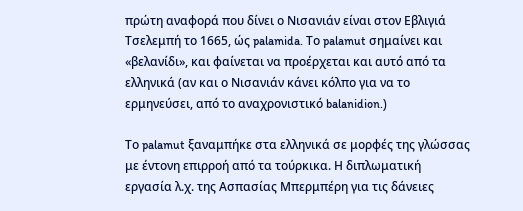πρώτη αναφορά που δίνει ο Νισανιάν είναι στον Εβλιγιά Τσελεμπή το 1665, ώς palamida. Το palamut σημαίνει και «βελανίδι», και φαίνεται να προέρχεται και αυτό από τα ελληνικά (αν και ο Νισανιάν κάνει κόλπο για να το ερμηνεύσει, από το αναχρονιστικό balanidion.)

Το palamut ξαναμπήκε στα ελληνικά σε μορφές της γλώσσας με έντονη επιρροή από τα τούρκικα. Η διπλωματική εργασία λ.χ. της Ασπασίας Μπερμπέρη για τις δάνειες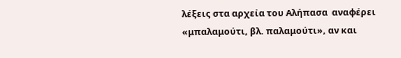λέξεις στα αρχεία του Αλήπασα  αναφέρει «μπαλαμούτι, βλ. παλαμούτι», αν και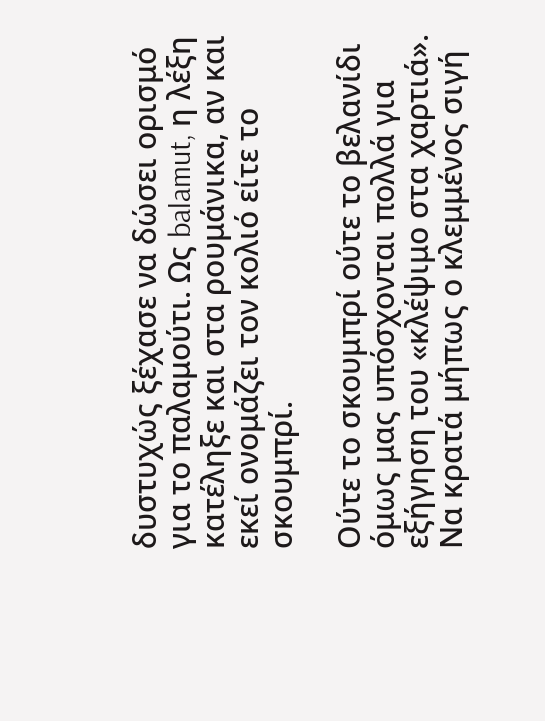δυστυχώς ξέχασε να δώσει ορισμό για το παλαμούτι. Ως balamut, η λέξη κατέληξε και στα ρουμάνικα, αν και εκεί ονομάζει τον κολιό είτε το σκουμπρί.

Ούτε το σκουμπρί ούτε το βελανίδι όμως μας υπόσχονται πολλά για εξήγηση του «κλέψιμο στα χαρτιά». Να κρατά μήπως ο κλεμμένος σιγή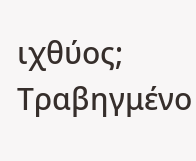ιχθύος; Τραβηγμένο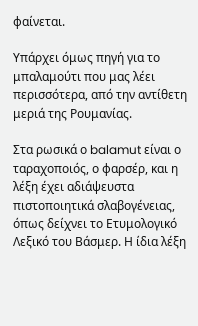φαίνεται.

Υπάρχει όμως πηγή για το μπαλαμούτι που μας λέει περισσότερα, από την αντίθετη μεριά της Ρουμανίας.

Στα ρωσικά ο balamut είναι ο ταραχοποιός, ο φαρσέρ, και η λέξη έχει αδιάψευστα πιστοποιητικά σλαβογένειας, όπως δείχνει το Ετυμολογικό Λεξικό του Βάσμερ. Η ίδια λέξη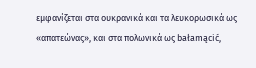εμφανίζεται στα ουκρανικά και τα λευκορωσικά ως «απατεώνας», και στα πολωνικά ως bałamącić,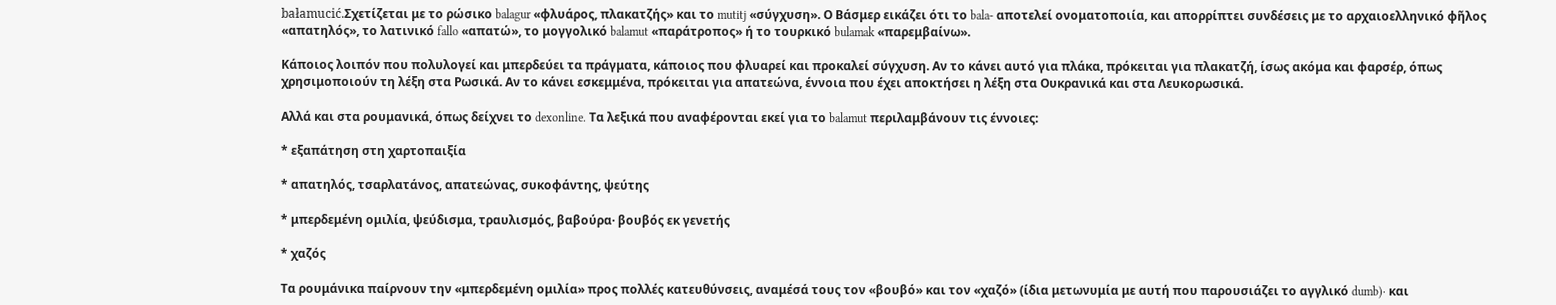bałamucić.Σχετίζεται με το ρώσικο balagur «φλυάρος, πλακατζής» και το mutitj «σύγχυση». Ο Βάσμερ εικάζει ότι το bala- αποτελεί ονοματοποιία, και απορρίπτει συνδέσεις με το αρχαιοελληνικό φῆλος «απατηλός», το λατινικό fallo «απατώ», το μογγολικό balamut «παράτροπος» ή το τουρκικό bulamak «παρεμβαίνω».

Κάποιος λοιπόν που πολυλογεί και μπερδεύει τα πράγματα, κάποιος που φλυαρεί και προκαλεί σύγχυση. Αν το κάνει αυτό για πλάκα, πρόκειται για πλακατζή, ίσως ακόμα και φαρσέρ, όπως χρησιμοποιούν τη λέξη στα Ρωσικά. Αν το κάνει εσκεμμένα, πρόκειται για απατεώνα, έννοια που έχει αποκτήσει η λέξη στα Ουκρανικά και στα Λευκορωσικά.

Αλλά και στα ρουμανικά, όπως δείχνει το dexonline. Τα λεξικά που αναφέρονται εκεί για το balamut περιλαμβάνουν τις έννοιες:

* εξαπάτηση στη χαρτοπαιξία

* απατηλός, τσαρλατάνος, απατεώνας, συκοφάντης, ψεύτης

* μπερδεμένη ομιλία, ψεύδισμα, τραυλισμός, βαβούρα· βουβός εκ γενετής

* χαζός

Τα ρουμάνικα παίρνουν την «μπερδεμένη ομιλία» προς πολλές κατευθύνσεις, αναμέσά τους τον «βουβό» και τον «χαζό» (ίδια μετωνυμία με αυτή που παρουσιάζει το αγγλικό dumb)· και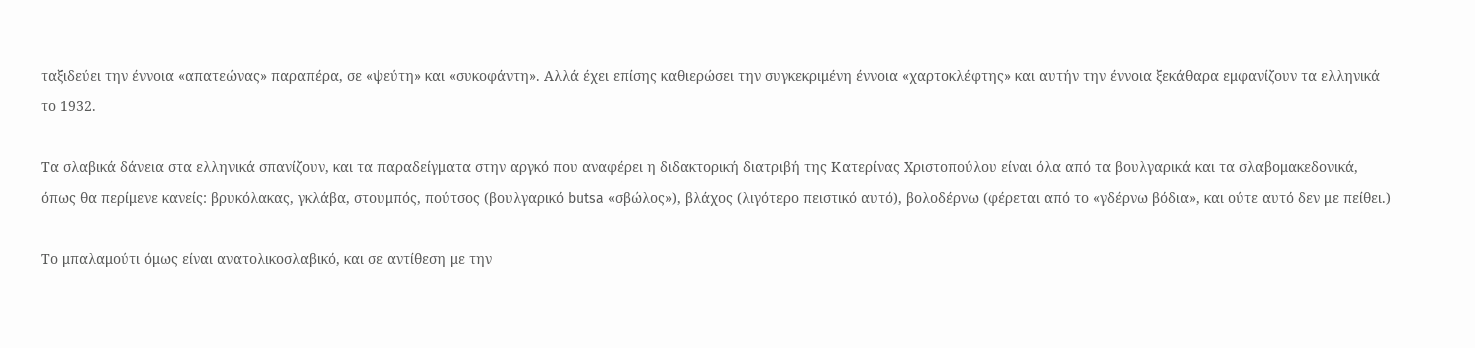ταξιδεύει την έννοια «απατεώνας» παραπέρα, σε «ψεύτη» και «συκοφάντη». Αλλά έχει επίσης καθιερώσει την συγκεκριμένη έννοια «χαρτοκλέφτης» και αυτήν την έννοια ξεκάθαρα εμφανίζουν τα ελληνικά το 1932.

Τα σλαβικά δάνεια στα ελληνικά σπανίζουν, και τα παραδείγματα στην αργκό που αναφέρει η διδακτορική διατριβή της Κατερίνας Χριστοπούλου είναι όλα από τα βουλγαρικά και τα σλαβομακεδονικά, όπως θα περίμενε κανείς: βρυκόλακας, γκλάβα, στουμπός, πούτσος (βουλγαρικό butsa «σβώλος»), βλάχος (λιγότερο πειστικό αυτό), βολοδέρνω (φέρεται από το «γδέρνω βόδια», και ούτε αυτό δεν με πείθει.)

Το μπαλαμούτι όμως είναι ανατολικοσλαβικό, και σε αντίθεση με την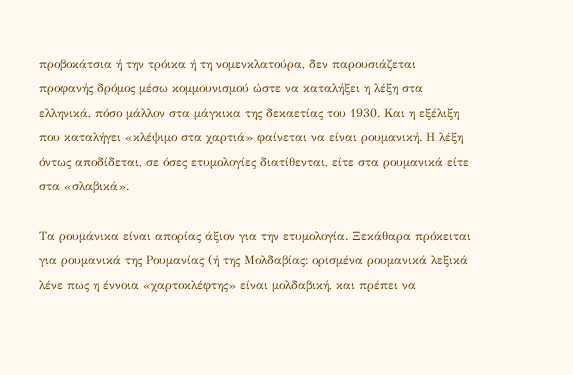προβοκάτσια ή την τρόικα ή τη νομενκλατούρα, δεν παρουσιάζεται προφανής δρόμος μέσω κομμουνισμού ώστε να καταλήξει η λέξη στα ελληνικά, πόσο μάλλον στα μάγκικα της δεκαετίας του 1930. Και η εξέλιξη που καταλήγει «κλέψιμο στα χαρτιά» φαίνεται να είναι ρουμανική. Η λέξη όντως αποδίδεται, σε όσες ετυμολογίες διατίθενται, είτε στα ρουμανικά είτε στα «σλαβικά».

Τα ρουμάνικα είναι απορίας άξιον για την ετυμολογία. Ξεκάθαρα πρόκειται για ρουμανικά της Ρουμανίας (ή της Μολδαβίας: ορισμένα ρουμανικά λεξικά λένε πως η έννοια «χαρτοκλέφτης» είναι μολδαβική, και πρέπει να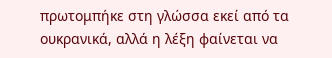πρωτομπήκε στη γλώσσα εκεί από τα ουκρανικά, αλλά η λέξη φαίνεται να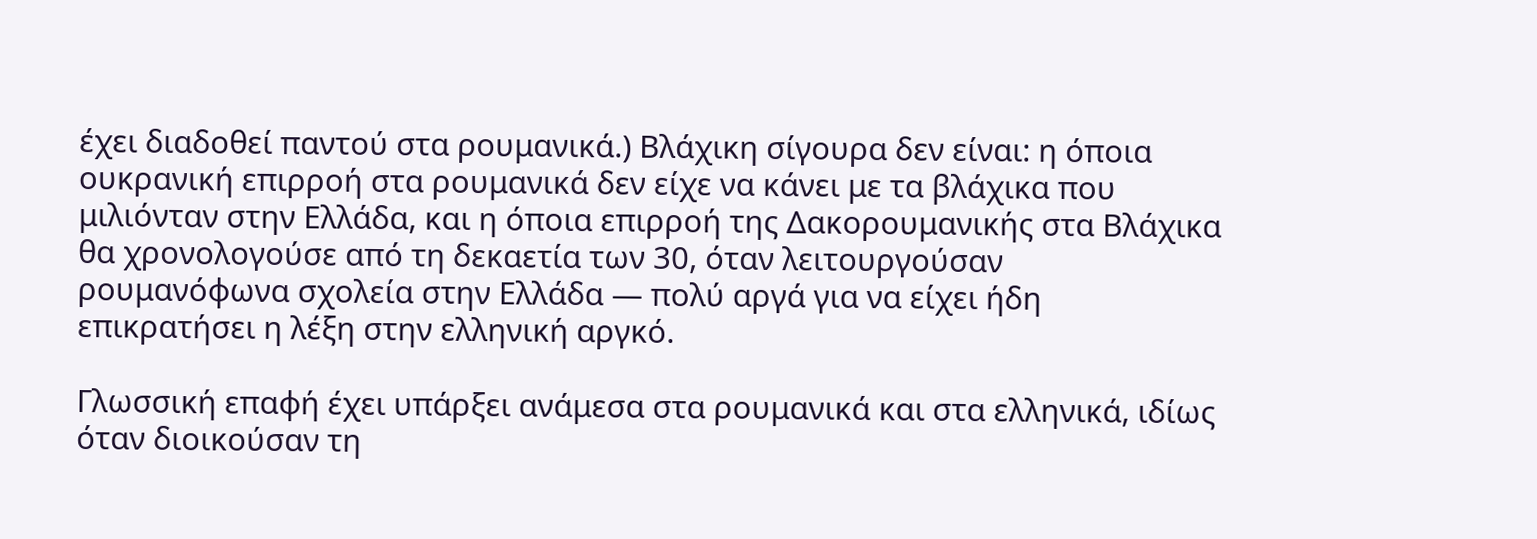έχει διαδοθεί παντού στα ρουμανικά.) Βλάχικη σίγουρα δεν είναι: η όποια ουκρανική επιρροή στα ρουμανικά δεν είχε να κάνει με τα βλάχικα που μιλιόνταν στην Ελλάδα, και η όποια επιρροή της Δακορουμανικής στα Βλάχικα θα χρονολογούσε από τη δεκαετία των 30, όταν λειτουργούσαν ρουμανόφωνα σχολεία στην Ελλάδα — πολύ αργά για να είχει ήδη επικρατήσει η λέξη στην ελληνική αργκό.

Γλωσσική επαφή έχει υπάρξει ανάμεσα στα ρουμανικά και στα ελληνικά, ιδίως όταν διοικούσαν τη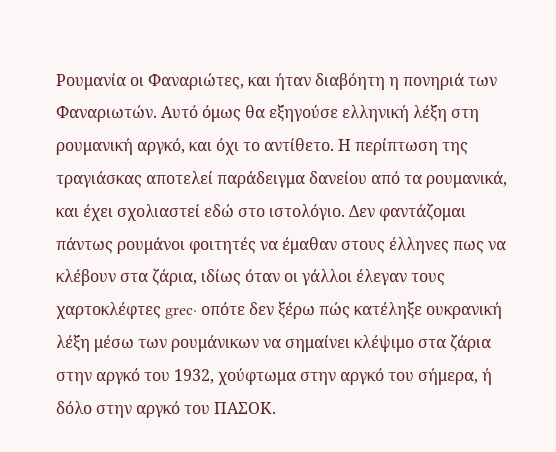Ρουμανία οι Φαναριώτες, και ήταν διαβόητη η πονηριά των Φαναριωτών. Αυτό όμως θα εξηγούσε ελληνική λέξη στη ρουμανική αργκό, και όχι το αντίθετο. Η περίπτωση της τραγιάσκας αποτελεί παράδειγμα δανείου από τα ρουμανικά, και έχει σχολιαστεί εδώ στο ιστολόγιο. Δεν φαντάζομαι πάντως ρουμάνοι φοιτητές να έμαθαν στους έλληνες πως να κλέβουν στα ζάρια, ιδίως όταν οι γάλλοι έλεγαν τους χαρτοκλέφτες grec· οπότε δεν ξέρω πώς κατέληξε ουκρανική λέξη μέσω των ρουμάνικων να σημαίνει κλέψιμο στα ζάρια στην αργκό του 1932, χούφτωμα στην αργκό του σήμερα, ή δόλο στην αργκό του ΠΑΣΟΚ.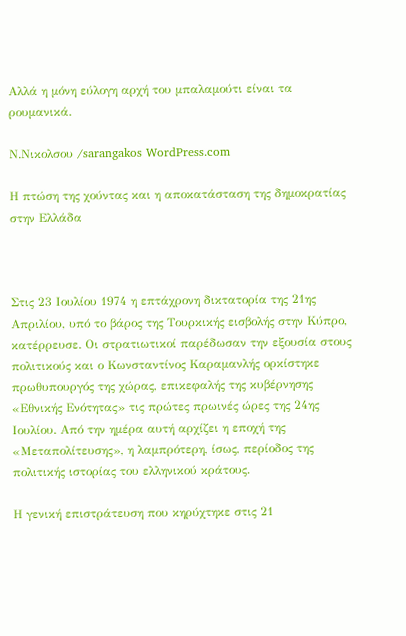Αλλά η μόνη εύλογη αρχή του μπαλαμούτι είναι τα ρουμανικά.

Ν.Νικολσου /sarangakos WordPress.com

Η πτώση της χούντας και η αποκατάσταση της δημοκρατίας στην Ελλάδα



Στις 23 Ιουλίου 1974 η επτάχρονη δικτατορία της 21ης Απριλίου, υπό το βάρος της Τουρκικής εισβολής στην Κύπρο, κατέρρευσε. Οι στρατιωτικοί παρέδωσαν την εξουσία στους πολιτικούς και ο Κωνσταντίνος Καραμανλής ορκίστηκε πρωθυπουργός της χώρας, επικεφαλής της κυβέρνησης «Εθνικής Ενότητας» τις πρώτες πρωινές ώρες της 24ης Ιουλίου. Από την ημέρα αυτή αρχίζει η εποχή της «Μεταπολίτευσης», η λαμπρότερη, ίσως, περίοδος της πολιτικής ιστορίας του ελληνικού κράτους.

Η γενική επιστράτευση που κηρύχτηκε στις 21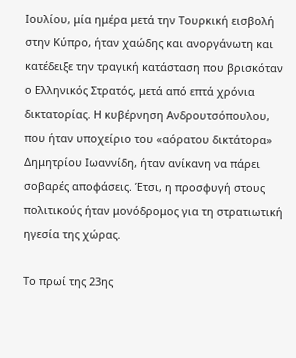Ιουλίου, μία ημέρα μετά την Τουρκική εισβολή στην Κύπρο, ήταν χαώδης και ανοργάνωτη και κατέδειξε την τραγική κατάσταση που βρισκόταν ο Ελληνικός Στρατός, μετά από επτά χρόνια δικτατορίας. Η κυβέρνηση Ανδρουτσόπουλου, που ήταν υποχείριο του «αόρατου δικτάτορα» Δημητρίου Ιωαννίδη, ήταν ανίκανη να πάρει σοβαρές αποφάσεις. Έτσι, η προσφυγή στους πολιτικούς ήταν μονόδρομος για τη στρατιωτική ηγεσία της χώρας.

Το πρωί της 23ης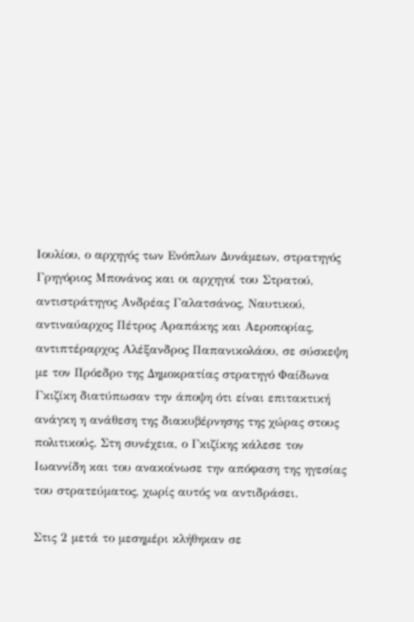Ιουλίου, ο αρχηγός των Ενόπλων Δυνάμεων, στρατηγός Γρηγόριος Μπονάνος και οι αρχηγοί του Στρατού, αντιστράτηγος Ανδρέας Γαλατσάνος, Ναυτικού, αντιναύαρχος Πέτρος Αραπάκης και Αεροπορίας, αντιπτέραρχος Αλέξανδρος Παπανικολάου, σε σύσκεψη με τον Πρόεδρο της Δημοκρατίας στρατηγό Φαίδωνα Γκιζίκη διατύπωσαν την άποψη ότι είναι επιτακτική ανάγκη η ανάθεση της διακυβέρνησης της χώρας στους πολιτικούς. Στη συνέχεια, ο Γκιζίκης κάλεσε τον Ιωαννίδη και του ανακοίνωσε την απόφαση της ηγεσίας του στρατεύματος, χωρίς αυτός να αντιδράσει.

Στις 2 μετά το μεσημέρι κλήθηκαν σε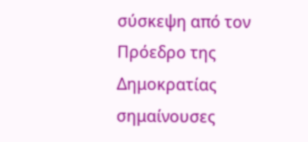σύσκεψη από τον Πρόεδρο της Δημοκρατίας σημαίνουσες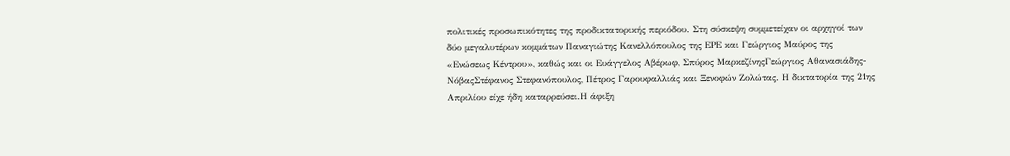πολιτικές προσωπικότητες της προδικτατορικής περιόδου. Στη σύσκεψη συμμετείχαν οι αρχηγοί των δύο μεγαλυτέρων κομμάτων Παναγιώτης Κανελλόπουλος της ΕΡΕ και Γεώργιος Μαύρος της «Ενώσεως Κέντρου», καθώς και οι Ευάγγελος Αβέρωφ, Σπύρος ΜαρκεζίνηςΓεώργιος Αθανασιάδης-ΝόβαςΣτέφανος Στεφανόπουλος, Πέτρος Γαρουφαλλιάς και Ξενοφών Ζολώτας. Η δικτατορία της 21ης Απριλίου είχε ήδη καταρρεύσει.Η άφιξη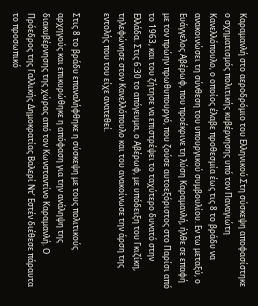Καραμανλή στο αεροδρόμιο του Ελληνικού.Στη σύσκεψη αποφασίστηκε ο σχηματισμός πολιτικής κυβέρνησης υπό τον Παναγιώτη Κανελλόπουλο, ο οποίος έλαβε προθεσμία έως τις 8 το βράδυ να ανακοινώσει τη σύνθεση του υπουργικού συμβουλίου. Εν τω μεταξύ, ο Ευάγγελος Αβέρωφ, που προέκρινε τη λύση Καραμανλή, ήλθε σε επαφή με τον πρώην πρωθυπουργό, που ζούσε αυτοεξόριστος στο Παρίσι από το 1963, και του ζήτησε να επιστρέψει το ταχύτερο δυνατό στην Ελλάδα. Στις 6:30 το απόγευμα, ο Αβέρωφ, με υπόδειξη του Γκιζίκη, τηλεφώνησε στον Κανελλόπουλο και του ανακοίνωσε την άρση της εντολής που του είχε ανατεθεί.

Στις 8 το βράδυ επαναλήφθηκε η σύσκεψη με τους πολιτικούς αρχηγούς και επικυρώθηκε η απόφαση για την ανάληψη της διακυβέρνησης της χώρας από τον Κωνσταντίνο Καραμανλή. Ο Πρόεδρος της Γαλλικής Δημοκρατίας Βαλερί Ντ’ Εστέν διέθεσε πάραυτα το προσωπικό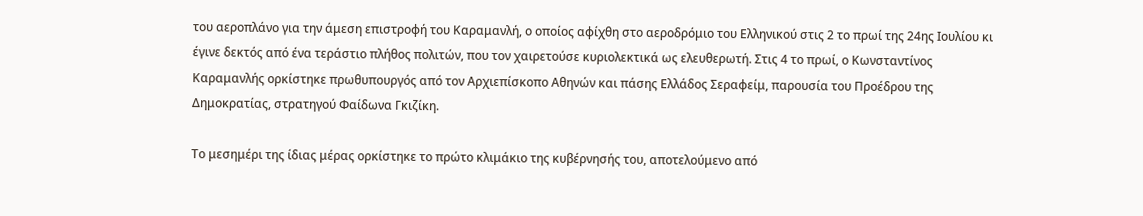του αεροπλάνο για την άμεση επιστροφή του Καραμανλή, ο οποίος αφίχθη στο αεροδρόμιο του Ελληνικού στις 2 το πρωί της 24ης Ιουλίου κι έγινε δεκτός από ένα τεράστιο πλήθος πολιτών, που τον χαιρετούσε κυριολεκτικά ως ελευθερωτή. Στις 4 το πρωί, ο Κωνσταντίνος Καραμανλής ορκίστηκε πρωθυπουργός από τον Αρχιεπίσκοπο Αθηνών και πάσης Ελλάδος Σεραφείμ, παρουσία του Προέδρου της Δημοκρατίας, στρατηγού Φαίδωνα Γκιζίκη.

Το μεσημέρι της ίδιας μέρας ορκίστηκε το πρώτο κλιμάκιο της κυβέρνησής του, αποτελούμενο από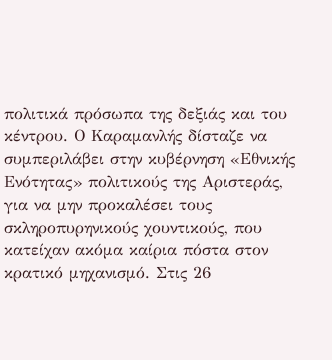πολιτικά πρόσωπα της δεξιάς και του κέντρου. Ο Καραμανλής δίσταζε να συμπεριλάβει στην κυβέρνηση «Εθνικής Ενότητας» πολιτικούς της Αριστεράς, για να μην προκαλέσει τους σκληροπυρηνικούς χουντικούς, που κατείχαν ακόμα καίρια πόστα στον κρατικό μηχανισμό. Στις 26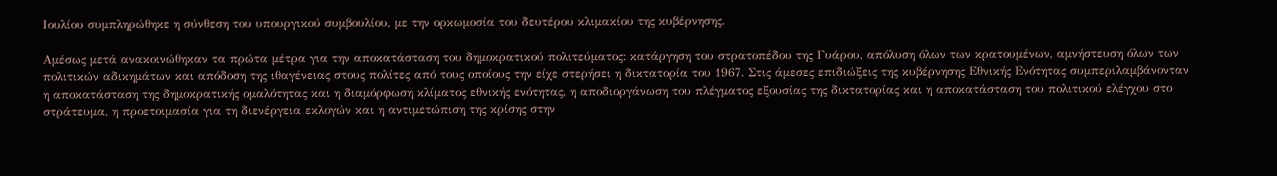Ιουλίου συμπληρώθηκε η σύνθεση του υπουργικού συμβουλίου, με την ορκωμοσία του δευτέρου κλιμακίου της κυβέρνησης.

Αμέσως μετά ανακοινώθηκαν τα πρώτα μέτρα για την αποκατάσταση του δημοκρατικού πολιτεύματος: κατάργηση του στρατοπέδου της Γυάρου, απόλυση όλων των κρατουμένων, αμνήστευση όλων των πολιτικών αδικημάτων και απόδοση της ιθαγένειας στους πολίτες από τους οποίους την είχε στερήσει η δικτατορία του 1967. Στις άμεσες επιδιώξεις της κυβέρνησης Εθνικής Ενότητας συμπεριλαμβάνονταν η αποκατάσταση της δημοκρατικής ομαλότητας και η διαμόρφωση κλίματος εθνικής ενότητας, η αποδιοργάνωση του πλέγματος εξουσίας της δικτατορίας και η αποκατάσταση του πολιτικού ελέγχου στο στράτευμα, η προετοιμασία για τη διενέργεια εκλογών και η αντιμετώπιση της κρίσης στην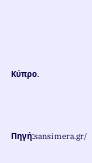Κύπρο.




Πηγή:sansimera.gr/